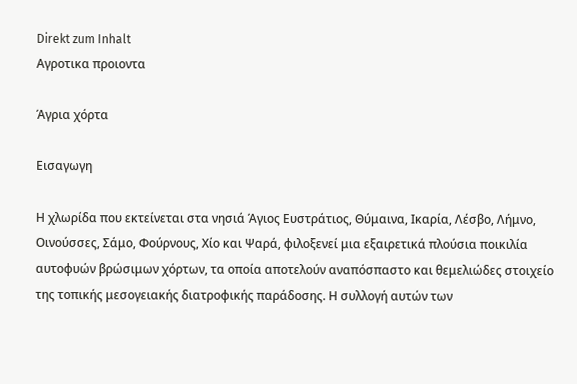Direkt zum Inhalt
Αγροτικα προιοντα

Άγρια χόρτα

Εισαγωγη

Η χλωρίδα που εκτείνεται στα νησιά Άγιος Ευστράτιος, Θύμαινα, Ικαρία, Λέσβο, Λήμνο, Οινούσσες, Σάμο, Φούρνους, Χίο και Ψαρά, φιλοξενεί μια εξαιρετικά πλούσια ποικιλία αυτοφυών βρώσιμων χόρτων, τα οποία αποτελούν αναπόσπαστο και θεμελιώδες στοιχείο της τοπικής μεσογειακής διατροφικής παράδοσης. Η συλλογή αυτών των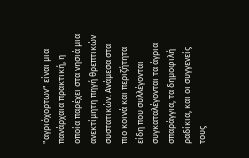"αγριόχορτων" είναι μια πανάρχαια πρακτική, η οποία παρέχει στα νησιά μια ανεκτίμητη πηγή θρεπτικών συστατικών. Ανάμεσα στα πιο κοινά και περιζήτητα είδη που συλλέγονται συγκαταλέγονται τα άγρια σπαράγγια, τα δημοφιλή ραδίκια, και οι συγγενείς τους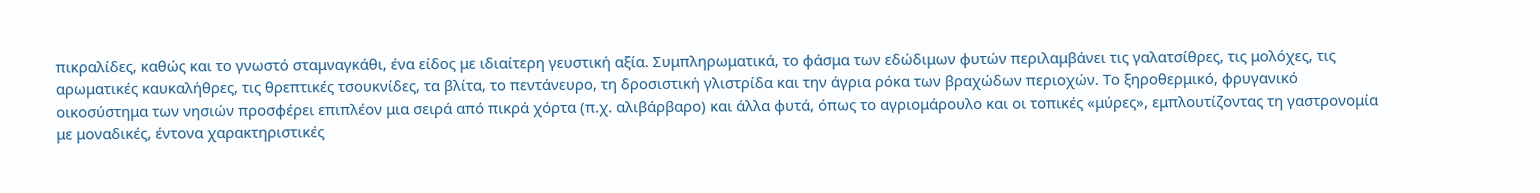πικραλίδες, καθώς και το γνωστό σταμναγκάθι, ένα είδος με ιδιαίτερη γευστική αξία. Συμπληρωματικά, το φάσμα των εδώδιμων φυτών περιλαμβάνει τις γαλατσίθρες, τις μολόχες, τις αρωματικές καυκαλήθρες, τις θρεπτικές τσουκνίδες, τα βλίτα, το πεντάνευρο, τη δροσιστική γλιστρίδα και την άγρια ρόκα των βραχώδων περιοχών. Το ξηροθερμικό, φρυγανικό οικοσύστημα των νησιών προσφέρει επιπλέον μια σειρά από πικρά χόρτα (π.χ. αλιβάρβαρο) και άλλα φυτά, όπως το αγριομάρουλο και οι τοπικές «μύρες», εμπλουτίζοντας τη γαστρονομία με μοναδικές, έντονα χαρακτηριστικές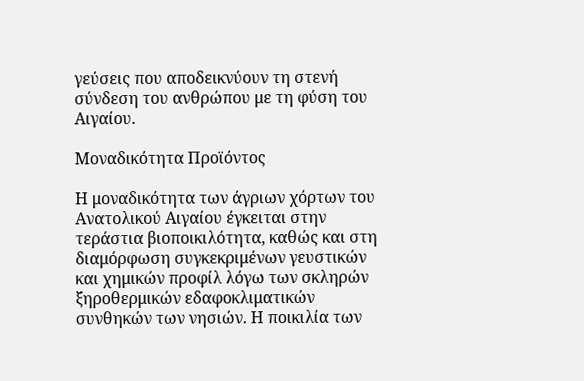γεύσεις που αποδεικνύουν τη στενή σύνδεση του ανθρώπου με τη φύση του Αιγαίου.

Μοναδικότητα Προϊόντος

Η μοναδικότητα των άγριων χόρτων του Ανατολικού Αιγαίου έγκειται στην τεράστια βιοποικιλότητα, καθώς και στη διαμόρφωση συγκεκριμένων γευστικών και χημικών προφίλ λόγω των σκληρών ξηροθερμικών εδαφοκλιματικών συνθηκών των νησιών. Η ποικιλία των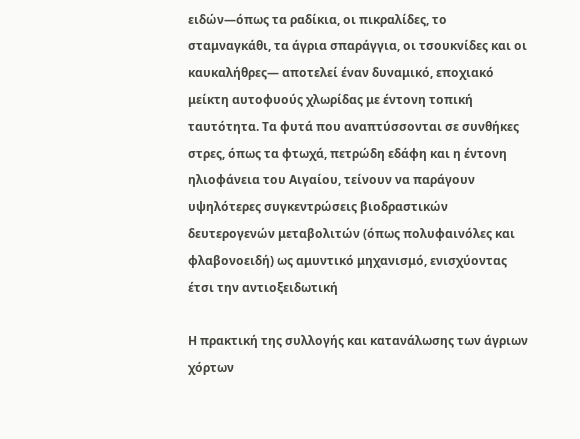ειδών—όπως τα ραδίκια, οι πικραλίδες, το σταμναγκάθι, τα άγρια σπαράγγια, οι τσουκνίδες και οι καυκαλήθρες— αποτελεί έναν δυναμικό, εποχιακό μείκτη αυτοφυούς χλωρίδας με έντονη τοπική ταυτότητα. Τα φυτά που αναπτύσσονται σε συνθήκες στρες, όπως τα φτωχά, πετρώδη εδάφη και η έντονη ηλιοφάνεια του Αιγαίου, τείνουν να παράγουν υψηλότερες συγκεντρώσεις βιοδραστικών δευτερογενών μεταβολιτών (όπως πολυφαινόλες και φλαβονοειδή) ως αμυντικό μηχανισμό, ενισχύοντας έτσι την αντιοξειδωτική

Η πρακτική της συλλογής και κατανάλωσης των άγριων χόρτων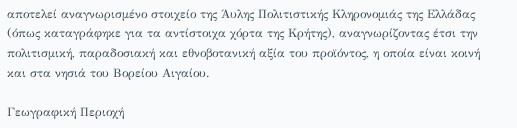αποτελεί αναγνωρισμένο στοιχείο της Άυλης Πολιτιστικής Κληρονομιάς της Ελλάδας (όπως καταγράφηκε για τα αντίστοιχα χόρτα της Κρήτης), αναγνωρίζοντας έτσι την πολιτισμική, παραδοσιακή και εθνοβοτανική αξία του προϊόντος, η οποία είναι κοινή και στα νησιά του Βορείου Αιγαίου.

Γεωγραφική Περιοχή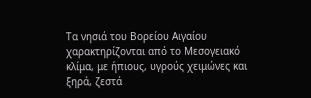Τα νησιά του Βορείου Αιγαίου χαρακτηρίζονται από το Μεσογειακό κλίμα, με ήπιους, υγρούς χειμώνες και ξηρά, ζεστά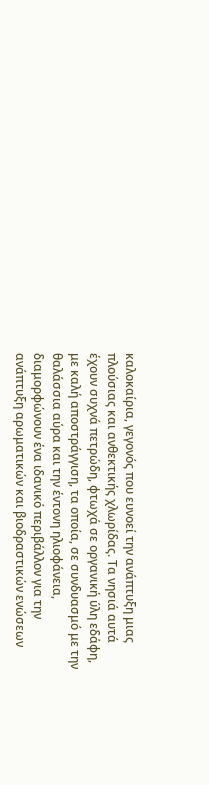καλοκαίρια, γεγονός που ευνοεί την ανάπτυξη μιας πλούσιας και ανθεκτικής χλωρίδας. Τα νησιά αυτά έχουν συχνά πετρώδη, φτωχά σε οργανική ύλη εδάφη, με καλή αποστράγγιση, τα οποία, σε συνδυασμό με την θαλάσσια αύρα και την έντονη ηλιοφάνεια, διαμορφώνουν ένα ιδανικό περιβάλλον για την ανάπτυξη αρωματικών και βιοδραστικών ενώσεων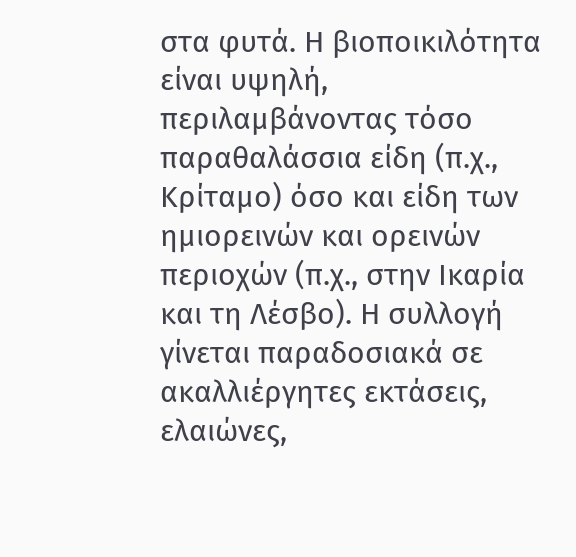στα φυτά. Η βιοποικιλότητα είναι υψηλή, περιλαμβάνοντας τόσο παραθαλάσσια είδη (π.χ., Κρίταμο) όσο και είδη των ημιορεινών και ορεινών περιοχών (π.χ., στην Ικαρία και τη Λέσβο). Η συλλογή γίνεται παραδοσιακά σε ακαλλιέργητες εκτάσεις, ελαιώνες,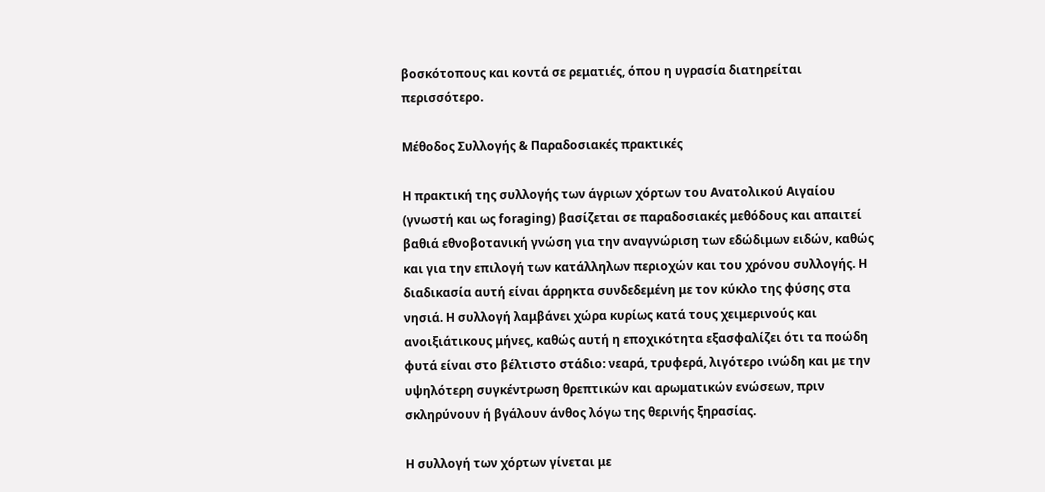βοσκότοπους και κοντά σε ρεματιές, όπου η υγρασία διατηρείται περισσότερο.

Μέθοδος Συλλογής & Παραδοσιακές πρακτικές

Η πρακτική της συλλογής των άγριων χόρτων του Ανατολικού Αιγαίου (γνωστή και ως foraging) βασίζεται σε παραδοσιακές μεθόδους και απαιτεί βαθιά εθνοβοτανική γνώση για την αναγνώριση των εδώδιμων ειδών, καθώς και για την επιλογή των κατάλληλων περιοχών και του χρόνου συλλογής. Η διαδικασία αυτή είναι άρρηκτα συνδεδεμένη με τον κύκλο της φύσης στα νησιά. Η συλλογή λαμβάνει χώρα κυρίως κατά τους χειμερινούς και ανοιξιάτικους μήνες, καθώς αυτή η εποχικότητα εξασφαλίζει ότι τα ποώδη φυτά είναι στο βέλτιστο στάδιο: νεαρά, τρυφερά, λιγότερο ινώδη και με την υψηλότερη συγκέντρωση θρεπτικών και αρωματικών ενώσεων, πριν σκληρύνουν ή βγάλουν άνθος λόγω της θερινής ξηρασίας.

Η συλλογή των χόρτων γίνεται με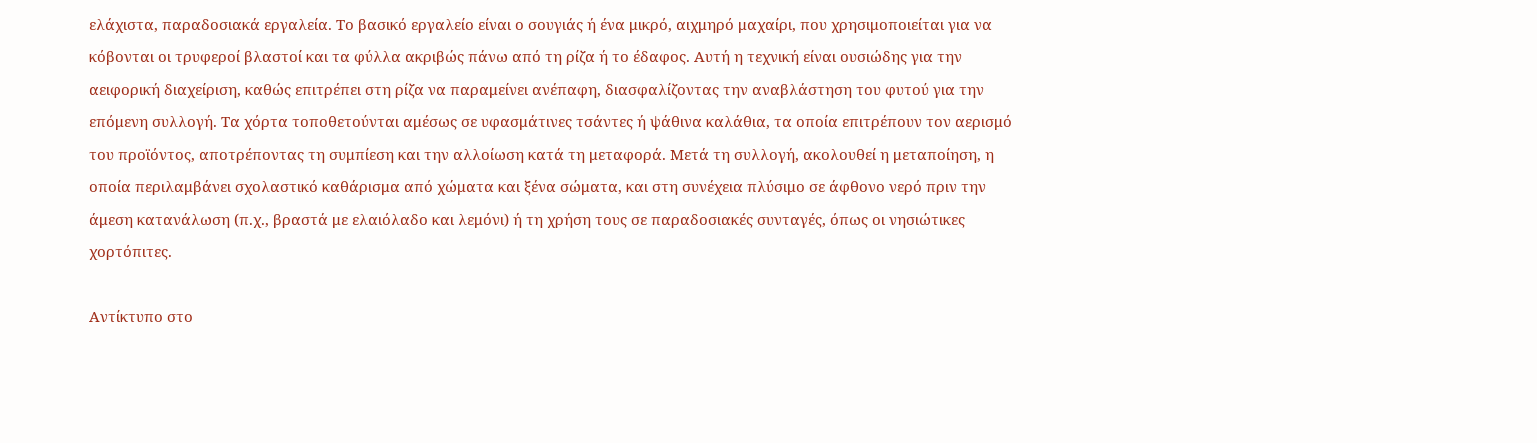ελάχιστα, παραδοσιακά εργαλεία. Το βασικό εργαλείο είναι ο σουγιάς ή ένα μικρό, αιχμηρό μαχαίρι, που χρησιμοποιείται για να κόβονται οι τρυφεροί βλαστοί και τα φύλλα ακριβώς πάνω από τη ρίζα ή το έδαφος. Αυτή η τεχνική είναι ουσιώδης για την αειφορική διαχείριση, καθώς επιτρέπει στη ρίζα να παραμείνει ανέπαφη, διασφαλίζοντας την αναβλάστηση του φυτού για την επόμενη συλλογή. Τα χόρτα τοποθετούνται αμέσως σε υφασμάτινες τσάντες ή ψάθινα καλάθια, τα οποία επιτρέπουν τον αερισμό του προϊόντος, αποτρέποντας τη συμπίεση και την αλλοίωση κατά τη μεταφορά. Μετά τη συλλογή, ακολουθεί η μεταποίηση, η οποία περιλαμβάνει σχολαστικό καθάρισμα από χώματα και ξένα σώματα, και στη συνέχεια πλύσιμο σε άφθονο νερό πριν την άμεση κατανάλωση (π.χ., βραστά με ελαιόλαδο και λεμόνι) ή τη χρήση τους σε παραδοσιακές συνταγές, όπως οι νησιώτικες χορτόπιτες.

Αντίκτυπο στο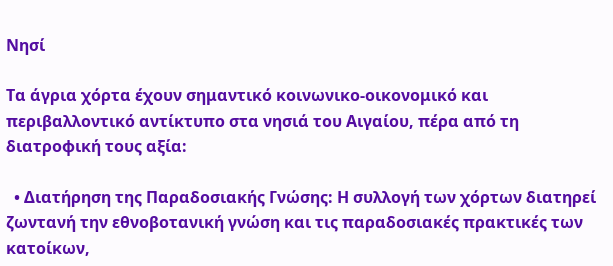Νησί

Τα άγρια χόρτα έχουν σημαντικό κοινωνικο-οικονομικό και περιβαλλοντικό αντίκτυπο στα νησιά του Αιγαίου, πέρα από τη διατροφική τους αξία:

  • Διατήρηση της Παραδοσιακής Γνώσης: Η συλλογή των χόρτων διατηρεί ζωντανή την εθνοβοτανική γνώση και τις παραδοσιακές πρακτικές των κατοίκων,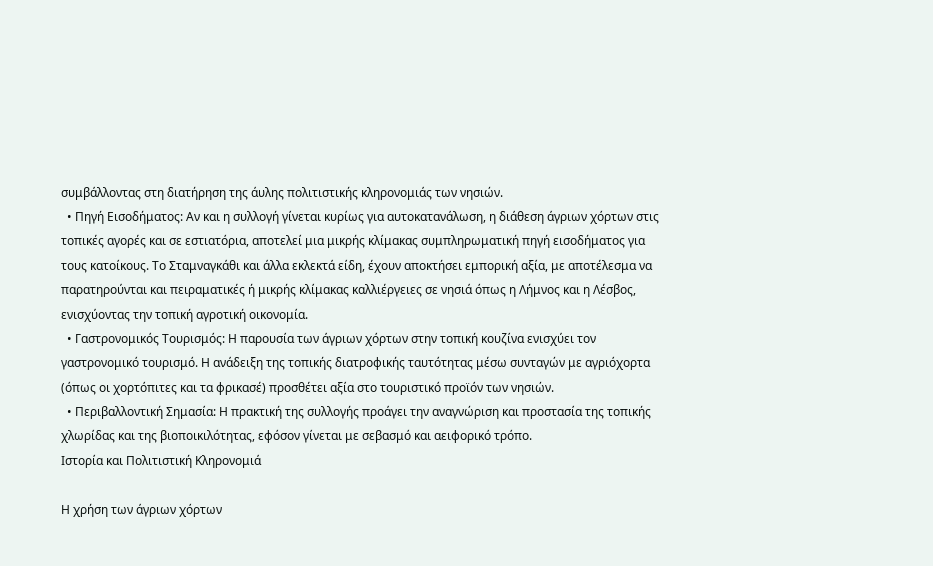συμβάλλοντας στη διατήρηση της άυλης πολιτιστικής κληρονομιάς των νησιών.
  • Πηγή Εισοδήματος: Αν και η συλλογή γίνεται κυρίως για αυτοκατανάλωση, η διάθεση άγριων χόρτων στις τοπικές αγορές και σε εστιατόρια, αποτελεί μια μικρής κλίμακας συμπληρωματική πηγή εισοδήματος για τους κατοίκους. Το Σταμναγκάθι και άλλα εκλεκτά είδη, έχουν αποκτήσει εμπορική αξία, με αποτέλεσμα να παρατηρούνται και πειραματικές ή μικρής κλίμακας καλλιέργειες σε νησιά όπως η Λήμνος και η Λέσβος, ενισχύοντας την τοπική αγροτική οικονομία.
  • Γαστρονομικός Τουρισμός: Η παρουσία των άγριων χόρτων στην τοπική κουζίνα ενισχύει τον γαστρονομικό τουρισμό. Η ανάδειξη της τοπικής διατροφικής ταυτότητας μέσω συνταγών με αγριόχορτα (όπως οι χορτόπιτες και τα φρικασέ) προσθέτει αξία στο τουριστικό προϊόν των νησιών.
  • Περιβαλλοντική Σημασία: Η πρακτική της συλλογής προάγει την αναγνώριση και προστασία της τοπικής χλωρίδας και της βιοποικιλότητας, εφόσον γίνεται με σεβασμό και αειφορικό τρόπο.
Ιστορία και Πολιτιστική Κληρονομιά

Η χρήση των άγριων χόρτων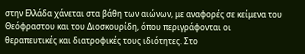στην Ελλάδα χάνεται στα βάθη των αιώνων, με αναφορές σε κείμενα του Θεόφραστου και του Διοσκουρίδη, όπου περιγράφονται οι θεραπευτικές και διατροφικές τους ιδιότητες. Στο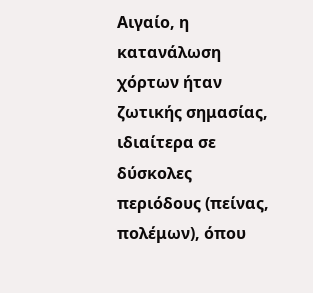Αιγαίο, η κατανάλωση χόρτων ήταν ζωτικής σημασίας, ιδιαίτερα σε δύσκολες περιόδους (πείνας, πολέμων), όπου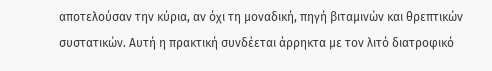αποτελούσαν την κύρια, αν όχι τη μοναδική, πηγή βιταμινών και θρεπτικών συστατικών. Αυτή η πρακτική συνδέεται άρρηκτα με τον λιτό διατροφικό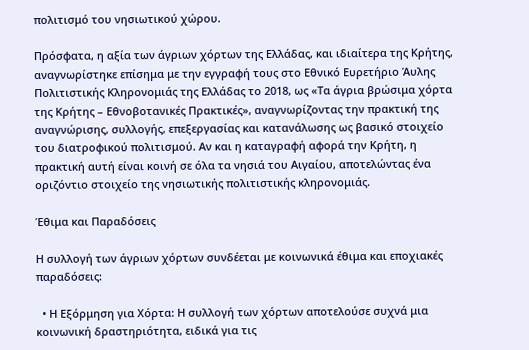πολιτισμό του νησιωτικού χώρου.

Πρόσφατα, η αξία των άγριων χόρτων της Ελλάδας, και ιδιαίτερα της Κρήτης, αναγνωρίστηκε επίσημα με την εγγραφή τους στο Εθνικό Ευρετήριο Άυλης Πολιτιστικής Κληρονομιάς της Ελλάδας το 2018, ως «Τα άγρια βρώσιμα χόρτα της Κρήτης – Εθνοβοτανικές Πρακτικές», αναγνωρίζοντας την πρακτική της αναγνώρισης, συλλογής, επεξεργασίας και κατανάλωσης ως βασικό στοιχείο του διατροφικού πολιτισμού. Αν και η καταγραφή αφορά την Κρήτη, η πρακτική αυτή είναι κοινή σε όλα τα νησιά του Αιγαίου, αποτελώντας ένα οριζόντιο στοιχείο της νησιωτικής πολιτιστικής κληρονομιάς.

Έθιμα και Παραδόσεις

Η συλλογή των άγριων χόρτων συνδέεται με κοινωνικά έθιμα και εποχιακές παραδόσεις:

  • Η Εξόρμηση για Χόρτα: Η συλλογή των χόρτων αποτελούσε συχνά μια κοινωνική δραστηριότητα, ειδικά για τις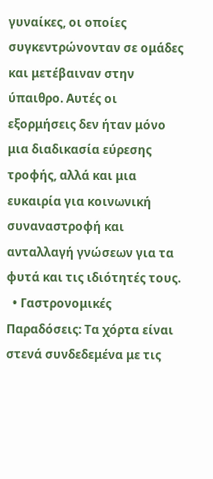γυναίκες, οι οποίες συγκεντρώνονταν σε ομάδες και μετέβαιναν στην ύπαιθρο. Αυτές οι εξορμήσεις δεν ήταν μόνο μια διαδικασία εύρεσης τροφής, αλλά και μια ευκαιρία για κοινωνική συναναστροφή και ανταλλαγή γνώσεων για τα φυτά και τις ιδιότητές τους.
  • Γαστρονομικές Παραδόσεις: Τα χόρτα είναι στενά συνδεδεμένα με τις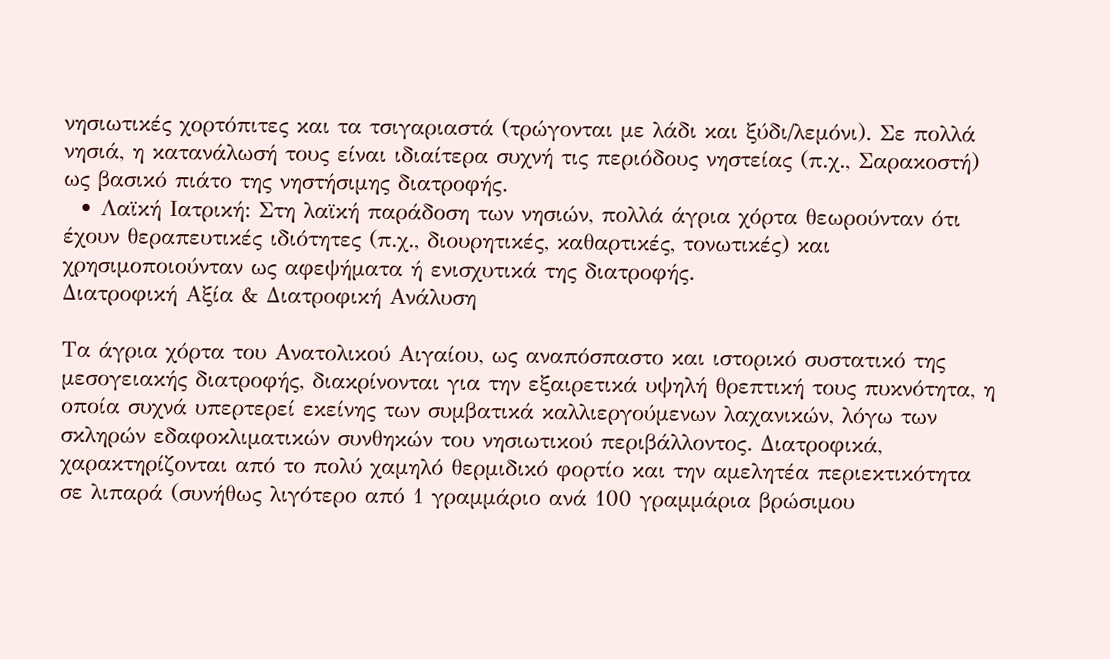νησιωτικές χορτόπιτες και τα τσιγαριαστά (τρώγονται με λάδι και ξύδι/λεμόνι). Σε πολλά νησιά, η κατανάλωσή τους είναι ιδιαίτερα συχνή τις περιόδους νηστείας (π.χ., Σαρακοστή) ως βασικό πιάτο της νηστήσιμης διατροφής.
  • Λαϊκή Ιατρική: Στη λαϊκή παράδοση των νησιών, πολλά άγρια χόρτα θεωρούνταν ότι έχουν θεραπευτικές ιδιότητες (π.χ., διουρητικές, καθαρτικές, τονωτικές) και χρησιμοποιούνταν ως αφεψήματα ή ενισχυτικά της διατροφής.
Διατροφική Αξία & Διατροφική Ανάλυση

Τα άγρια χόρτα του Ανατολικού Αιγαίου, ως αναπόσπαστο και ιστορικό συστατικό της μεσογειακής διατροφής, διακρίνονται για την εξαιρετικά υψηλή θρεπτική τους πυκνότητα, η οποία συχνά υπερτερεί εκείνης των συμβατικά καλλιεργούμενων λαχανικών, λόγω των σκληρών εδαφοκλιματικών συνθηκών του νησιωτικού περιβάλλοντος. Διατροφικά, χαρακτηρίζονται από το πολύ χαμηλό θερμιδικό φορτίο και την αμελητέα περιεκτικότητα σε λιπαρά (συνήθως λιγότερο από 1 γραμμάριο ανά 100 γραμμάρια βρώσιμου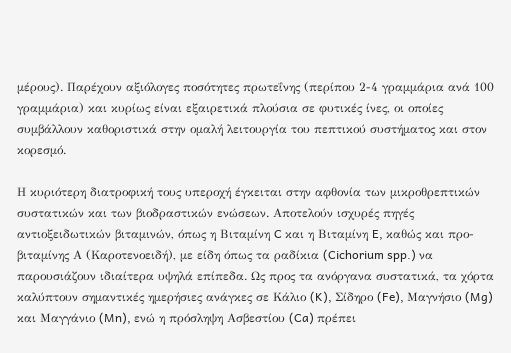μέρους). Παρέχουν αξιόλογες ποσότητες πρωτεΐνης (περίπου 2-4 γραμμάρια ανά 100 γραμμάρια) και κυρίως είναι εξαιρετικά πλούσια σε φυτικές ίνες, οι οποίες συμβάλλουν καθοριστικά στην ομαλή λειτουργία του πεπτικού συστήματος και στον κορεσμό.

Η κυριότερη διατροφική τους υπεροχή έγκειται στην αφθονία των μικροθρεπτικών συστατικών και των βιοδραστικών ενώσεων. Αποτελούν ισχυρές πηγές αντιοξειδωτικών βιταμινών, όπως η Βιταμίνη C και η Βιταμίνη E, καθώς και προ-βιταμίνης Α (Καροτενοειδή), με είδη όπως τα ραδίκια (Cichorium spp.) να παρουσιάζουν ιδιαίτερα υψηλά επίπεδα. Ως προς τα ανόργανα συστατικά, τα χόρτα καλύπτουν σημαντικές ημερήσιες ανάγκες σε Κάλιο (K), Σίδηρο (Fe), Μαγνήσιο (Mg) και Μαγγάνιο (Mn), ενώ η πρόσληψη Ασβεστίου (Ca) πρέπει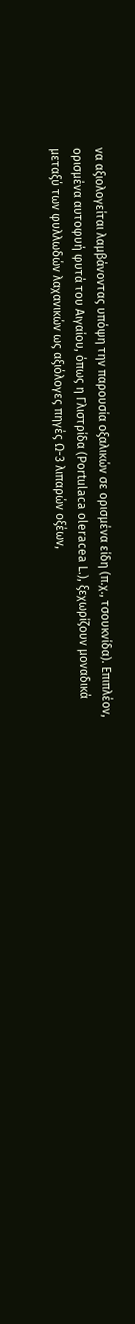να αξιολογείται λαμβάνοντας υπόψη την παρουσία οξαλικών σε ορισμένα είδη (π.χ., τσουκνίδα). Επιπλέον, ορισμένα αυτοφυή φυτά του Αιγαίου, όπως η Γλιστρίδα (Portulaca oleracea L.), ξεχωρίζουν μοναδικά μεταξύ των φυλλωδών λαχανικών ως αξιόλογες πηγές Ω-3 λιπαρών οξέων,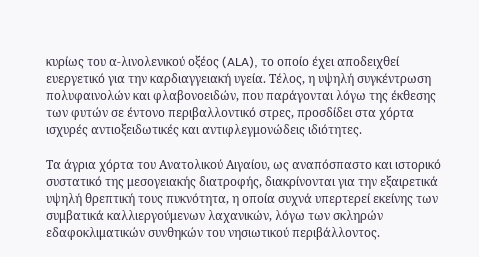κυρίως του α-λινολενικού οξέος (ALA), το οποίο έχει αποδειχθεί ευεργετικό για την καρδιαγγειακή υγεία. Τέλος, η υψηλή συγκέντρωση πολυφαινολών και φλαβονοειδών, που παράγονται λόγω της έκθεσης των φυτών σε έντονο περιβαλλοντικό στρες, προσδίδει στα χόρτα ισχυρές αντιοξειδωτικές και αντιφλεγμονώδεις ιδιότητες.

Τα άγρια χόρτα του Ανατολικού Αιγαίου, ως αναπόσπαστο και ιστορικό συστατικό της μεσογειακής διατροφής, διακρίνονται για την εξαιρετικά υψηλή θρεπτική τους πυκνότητα, η οποία συχνά υπερτερεί εκείνης των συμβατικά καλλιεργούμενων λαχανικών, λόγω των σκληρών εδαφοκλιματικών συνθηκών του νησιωτικού περιβάλλοντος.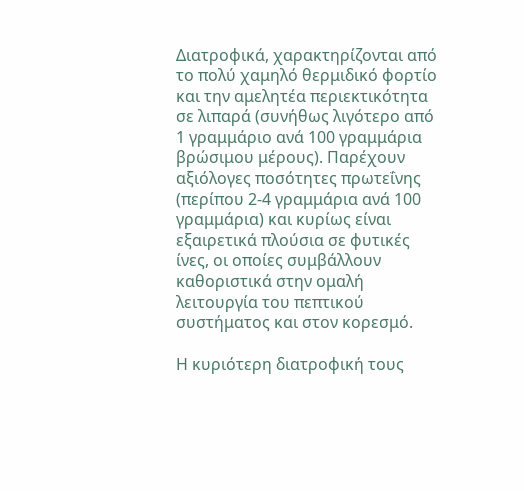Διατροφικά, χαρακτηρίζονται από το πολύ χαμηλό θερμιδικό φορτίο και την αμελητέα περιεκτικότητα σε λιπαρά (συνήθως λιγότερο από 1 γραμμάριο ανά 100 γραμμάρια βρώσιμου μέρους). Παρέχουν αξιόλογες ποσότητες πρωτεΐνης (περίπου 2-4 γραμμάρια ανά 100 γραμμάρια) και κυρίως είναι εξαιρετικά πλούσια σε φυτικές ίνες, οι οποίες συμβάλλουν καθοριστικά στην ομαλή λειτουργία του πεπτικού συστήματος και στον κορεσμό.

Η κυριότερη διατροφική τους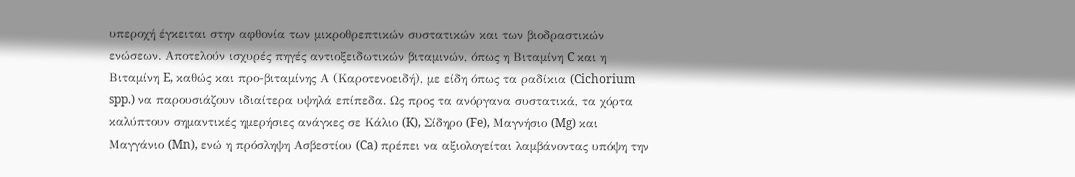υπεροχή έγκειται στην αφθονία των μικροθρεπτικών συστατικών και των βιοδραστικών ενώσεων. Αποτελούν ισχυρές πηγές αντιοξειδωτικών βιταμινών, όπως η Βιταμίνη C και η Βιταμίνη E, καθώς και προ-βιταμίνης Α (Καροτενοειδή), με είδη όπως τα ραδίκια (Cichorium spp.) να παρουσιάζουν ιδιαίτερα υψηλά επίπεδα. Ως προς τα ανόργανα συστατικά, τα χόρτα καλύπτουν σημαντικές ημερήσιες ανάγκες σε Κάλιο (K), Σίδηρο (Fe), Μαγνήσιο (Mg) και Μαγγάνιο (Mn), ενώ η πρόσληψη Ασβεστίου (Ca) πρέπει να αξιολογείται λαμβάνοντας υπόψη την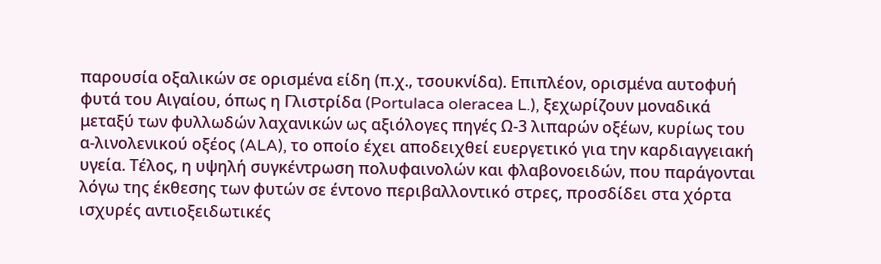παρουσία οξαλικών σε ορισμένα είδη (π.χ., τσουκνίδα). Επιπλέον, ορισμένα αυτοφυή φυτά του Αιγαίου, όπως η Γλιστρίδα (Portulaca oleracea L.), ξεχωρίζουν μοναδικά μεταξύ των φυλλωδών λαχανικών ως αξιόλογες πηγές Ω-3 λιπαρών οξέων, κυρίως του α-λινολενικού οξέος (ALA), το οποίο έχει αποδειχθεί ευεργετικό για την καρδιαγγειακή υγεία. Τέλος, η υψηλή συγκέντρωση πολυφαινολών και φλαβονοειδών, που παράγονται λόγω της έκθεσης των φυτών σε έντονο περιβαλλοντικό στρες, προσδίδει στα χόρτα ισχυρές αντιοξειδωτικές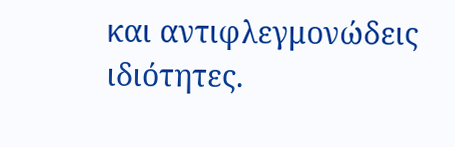και αντιφλεγμονώδεις ιδιότητες.